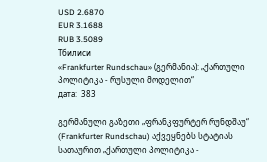USD 2.6870
EUR 3.1688
RUB 3.5089
Тбилиси
«Frankfurter Rundschau» (გერმანია): „ქართული პოლიტიკა - რუსული მოდელით“
дата:  383

გერმანული გაზეთი „ფრანკფურტერ რუნდშაუ“ (Frankfurter Rundschau) აქვეყნებს სტატიას სათაურით „ქართული პოლიტიკა -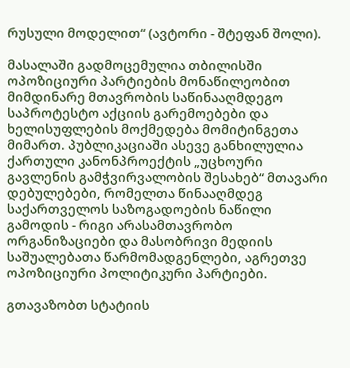რუსული მოდელით“ (ავტორი - შტეფან შოლი).

მასალაში გადმოცემულია თბილისში ოპოზიციური პარტიების მონაწილეობით მიმდინარე მთავრობის საწინააღმდეგო საპროტესტო აქციის გარემოებები და ხელისუფლების მოქმედება მომიტინგეთა მიმართ. პუბლიკაციაში ასევე განხილულია ქართული კანონპროექტის „უცხოური გავლენის გამჭვირვალობის შესახებ“ მთავარი დებულებები, რომელთა წინააღმდეგ საქართველოს საზოგადოების ნაწილი გამოდის - რიგი არასამთავრობო ორგანიზაციები და მასობრივი მედიის საშუალებათა წარმომადგენლები, აგრეთვე ოპოზიციური პოლიტიკური პარტიები.

გთავაზობთ სტატიის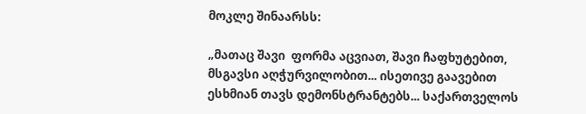მოკლე შინაარსს:

„მათაც შავი  ფორმა აცვიათ, შავი ჩაფხუტებით, მსგავსი აღჭურვილობით... ისეთივე გაავებით ესხმიან თავს დემონსტრანტებს... საქართველოს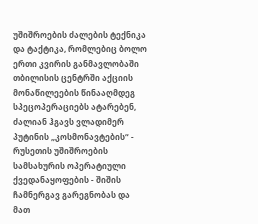უშიშროების ძალების ტექნიკა და ტაქტიკა, რომლებიც ბოლო ერთი კვირის განმავლობაში თბილისის ცენტრში აქციის მონაწილეების წინააღმდეგ სპეცოპერაციებს ატარებენ, ძალიან ჰგავს ვლადიმერ პუტინის „კოსმონავტების“ - რუსეთის უშიშროების სამსახურის ოპერატიული ქვედანაყოფების - შიშის ჩამნერგავ გარეგნობას და მათ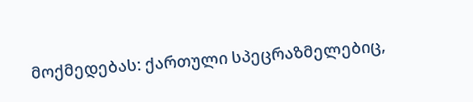მოქმედებას: ქართული სპეცრაზმელებიც,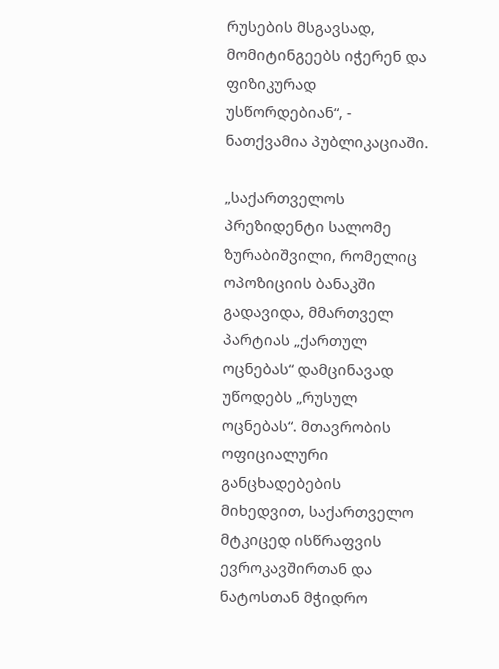რუსების მსგავსად, მომიტინგეებს იჭერენ და ფიზიკურად უსწორდებიან“, - ნათქვამია პუბლიკაციაში.

„საქართველოს პრეზიდენტი სალომე ზურაბიშვილი, რომელიც ოპოზიციის ბანაკში გადავიდა, მმართველ პარტიას „ქართულ ოცნებას“ დამცინავად უწოდებს „რუსულ ოცნებას“. მთავრობის ოფიციალური განცხადებების მიხედვით, საქართველო მტკიცედ ისწრაფვის ევროკავშირთან და ნატოსთან მჭიდრო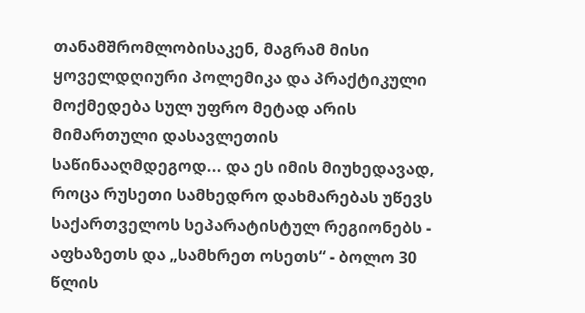თანამშრომლობისაკენ, მაგრამ მისი ყოველდღიური პოლემიკა და პრაქტიკული მოქმედება სულ უფრო მეტად არის მიმართული დასავლეთის საწინააღმდეგოდ... და ეს იმის მიუხედავად, როცა რუსეთი სამხედრო დახმარებას უწევს საქართველოს სეპარატისტულ რეგიონებს - აფხაზეთს და „სამხრეთ ოსეთს“ - ბოლო 30 წლის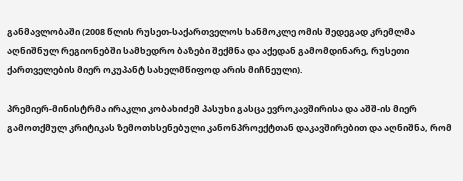განმავლობაში (2008 წლის რუსეთ-საქართველოს ხანმოკლე ომის შედეგად კრემლმა აღნიშნულ რეგიონებში სამხედრო ბაზები შექმნა და აქედან გამომდინარე, რუსეთი ქართველების მიერ ოკუპანტ სახელმწიფოდ არის მიჩნეული).

პრემიერ-მინისტრმა ირაკლი კობახიძემ პასუხი გასცა ევროკავშირისა და აშშ-ის მიერ გამოთქმულ კრიტიკას ზემოთხსენებული კანონპროექტთან დაკავშირებით და აღნიშნა, რომ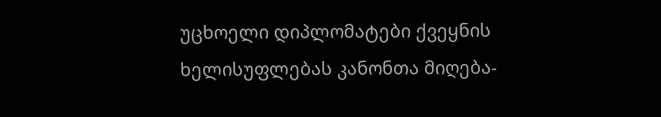უცხოელი დიპლომატები ქვეყნის ხელისუფლებას კანონთა მიღება-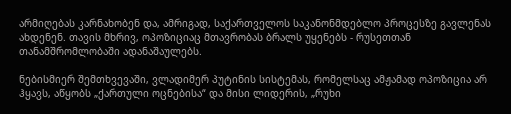არმიღებას კარნახობენ და, ამრიგად, საქართველოს საკანონმდებლო პროცესზე გავლენას ახდენენ. თავის მხრივ, ოპოზიციაც მთავრობას ბრალს უყენებს - რუსეთთან თანამშრომლობაში ადანაშაულებს.

ნებისმიერ შემთხვევაში, ვლადიმერ პუტინის სისტემას, რომელსაც ამჟამად ოპოზიცია არ ჰყავს, აწყობს „ქართული ოცნებისა“ და მისი ლიდერის, „რუხი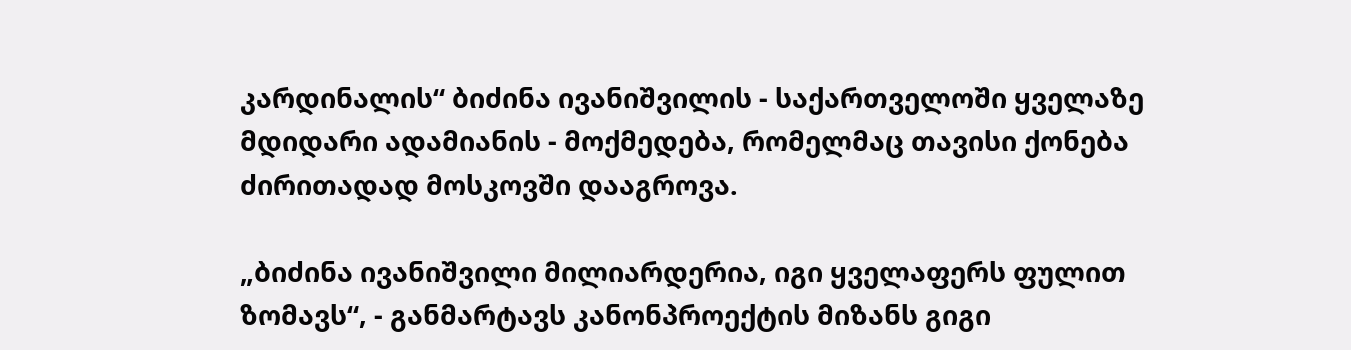კარდინალის“ ბიძინა ივანიშვილის - საქართველოში ყველაზე მდიდარი ადამიანის - მოქმედება, რომელმაც თავისი ქონება ძირითადად მოსკოვში დააგროვა.

„ბიძინა ივანიშვილი მილიარდერია, იგი ყველაფერს ფულით ზომავს“, - განმარტავს კანონპროექტის მიზანს გიგი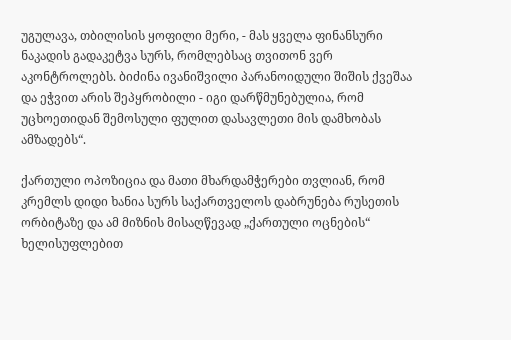უგულავა, თბილისის ყოფილი მერი, - მას ყველა ფინანსური ნაკადის გადაკეტვა სურს, რომლებსაც თვითონ ვერ აკონტროლებს. ბიძინა ივანიშვილი პარანოიდული შიშის ქვეშაა და ეჭვით არის შეპყრობილი - იგი დარწმუნებულია, რომ უცხოეთიდან შემოსული ფულით დასავლეთი მის დამხობას ამზადებს“.

ქართული ოპოზიცია და მათი მხარდამჭერები თვლიან, რომ კრემლს დიდი ხანია სურს საქართველოს დაბრუნება რუსეთის ორბიტაზე და ამ მიზნის მისაღწევად „ქართული ოცნების“ ხელისუფლებით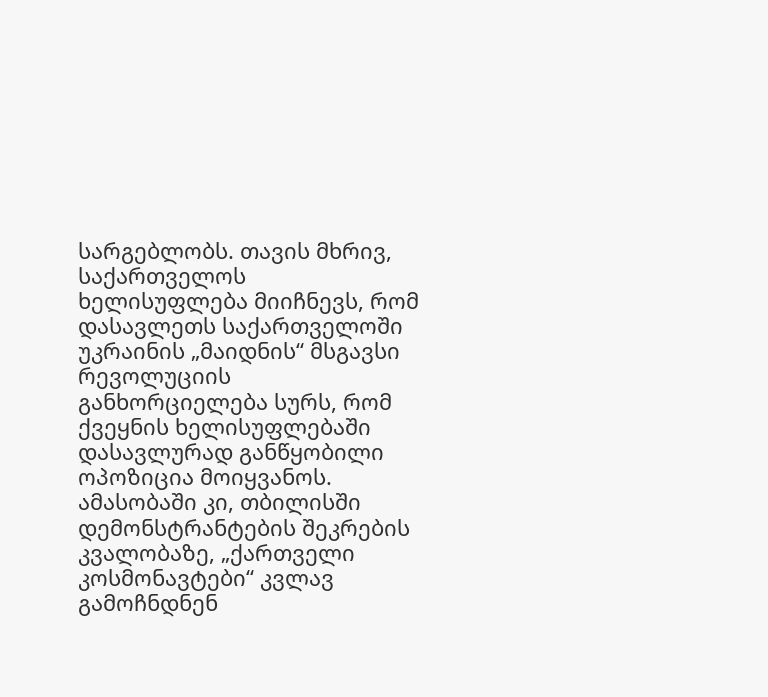სარგებლობს. თავის მხრივ, საქართველოს ხელისუფლება მიიჩნევს, რომ დასავლეთს საქართველოში უკრაინის „მაიდნის“ მსგავსი რევოლუციის განხორციელება სურს, რომ ქვეყნის ხელისუფლებაში დასავლურად განწყობილი ოპოზიცია მოიყვანოს. ამასობაში კი, თბილისში დემონსტრანტების შეკრების კვალობაზე, „ქართველი კოსმონავტები“ კვლავ გამოჩნდნენ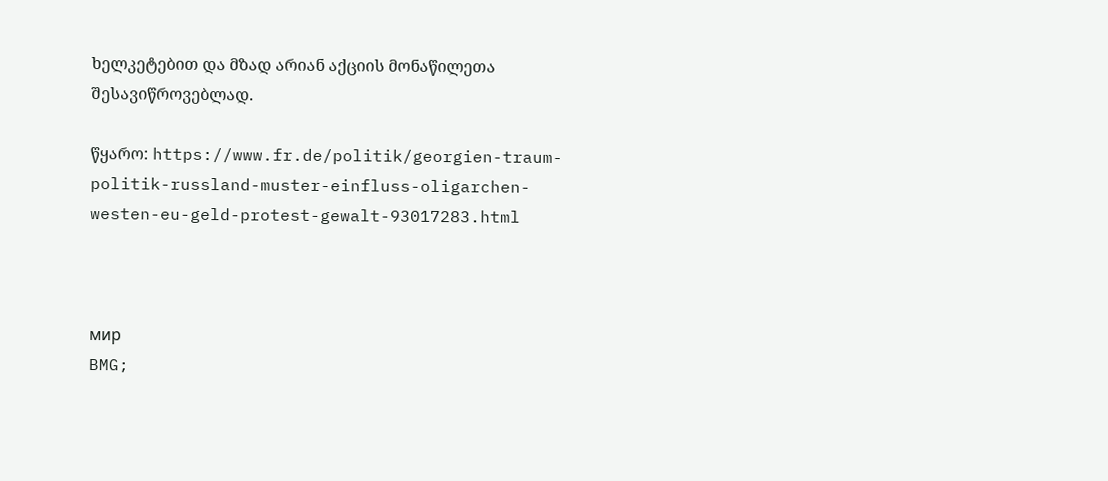ხელკეტებით და მზად არიან აქციის მონაწილეთა შესავიწროვებლად.

წყარო: https://www.fr.de/politik/georgien-traum-politik-russland-muster-einfluss-oligarchen-westen-eu-geld-protest-gewalt-93017283.html



мир
BMG;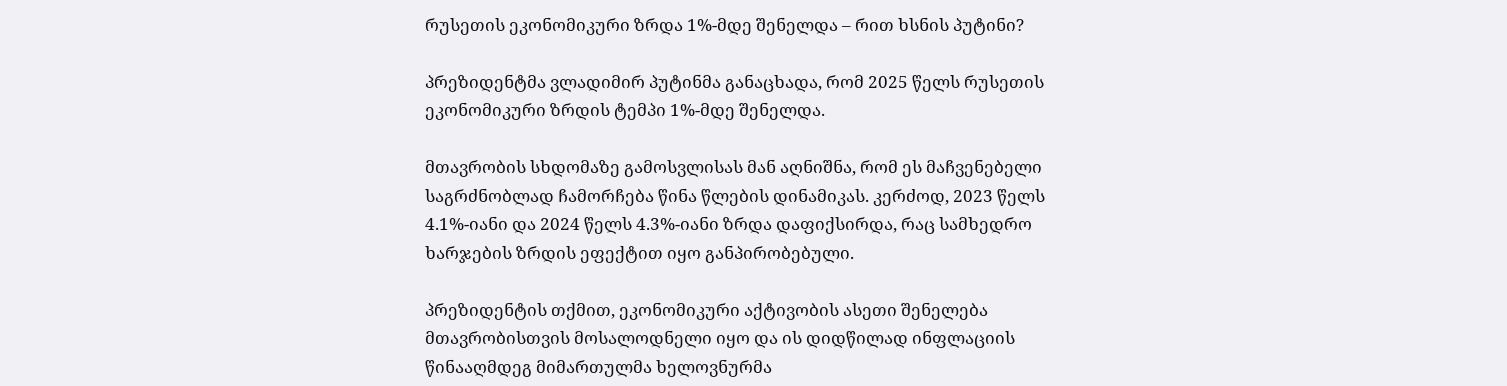რუსეთის ეკონომიკური ზრდა 1%-მდე შენელდა – რით ხსნის პუტინი?

პრეზიდენტმა ვლადიმირ პუტინმა განაცხადა, რომ 2025 წელს რუსეთის ეკონომიკური ზრდის ტემპი 1%-მდე შენელდა.

მთავრობის სხდომაზე გამოსვლისას მან აღნიშნა, რომ ეს მაჩვენებელი საგრძნობლად ჩამორჩება წინა წლების დინამიკას. კერძოდ, 2023 წელს 4.1%-იანი და 2024 წელს 4.3%-იანი ზრდა დაფიქსირდა, რაც სამხედრო ხარჯების ზრდის ეფექტით იყო განპირობებული.

პრეზიდენტის თქმით, ეკონომიკური აქტივობის ასეთი შენელება მთავრობისთვის მოსალოდნელი იყო და ის დიდწილად ინფლაციის წინააღმდეგ მიმართულმა ხელოვნურმა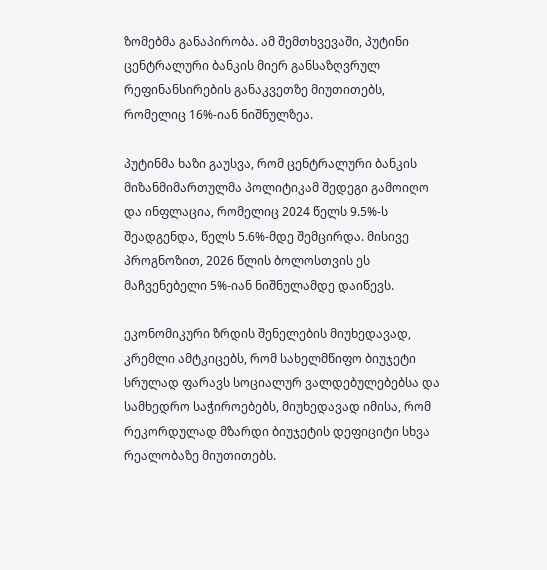ზომებმა განაპირობა. ამ შემთხვევაში, პუტინი ცენტრალური ბანკის მიერ განსაზღვრულ რეფინანსირების განაკვეთზე მიუთითებს, რომელიც 16%-იან ნიშნულზეა.

პუტინმა ხაზი გაუსვა, რომ ცენტრალური ბანკის მიზანმიმართულმა პოლიტიკამ შედეგი გამოიღო და ინფლაცია, რომელიც 2024 წელს 9.5%-ს შეადგენდა, წელს 5.6%-მდე შემცირდა. მისივე პროგნოზით, 2026 წლის ბოლოსთვის ეს მაჩვენებელი 5%-იან ნიშნულამდე დაიწევს.

ეკონომიკური ზრდის შენელების მიუხედავად, კრემლი ამტკიცებს, რომ სახელმწიფო ბიუჯეტი სრულად ფარავს სოციალურ ვალდებულებებსა და სამხედრო საჭიროებებს, მიუხედავად იმისა, რომ რეკორდულად მზარდი ბიუჯეტის დეფიციტი სხვა რეალობაზე მიუთითებს.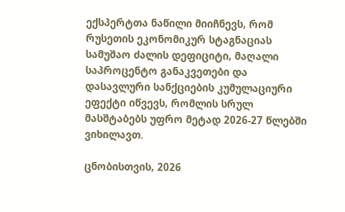ექსპერტთა ნაწილი მიიჩნევს, რომ რუსეთის ეკონომიკურ სტაგნაციას სამუშაო ძალის დეფიციტი, მაღალი საპროცენტო განაკვეთები და დასავლური სანქციების კუმულაციური ეფექტი იწვევს, რომლის სრულ მასშტაბებს უფრო მეტად 2026-27 წლებში ვიხილავთ.

ცნობისთვის, 2026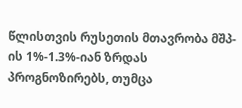წლისთვის რუსეთის მთავრობა მშპ-ის 1%-1.3%-იან ზრდას პროგნოზირებს, თუმცა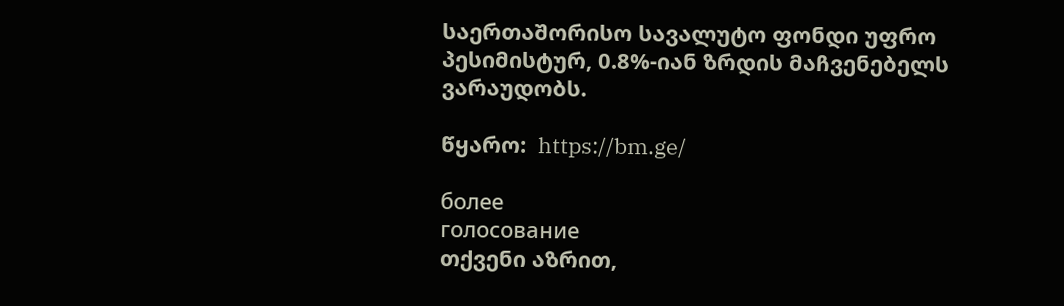საერთაშორისო სავალუტო ფონდი უფრო პესიმისტურ, 0.8%-იან ზრდის მაჩვენებელს ვარაუდობს.

წყარო:  https://bm.ge/

более
голосование
თქვენი აზრით,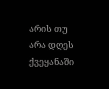არის თუ არა დღეს ქვეყანაში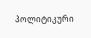პოლიტიკური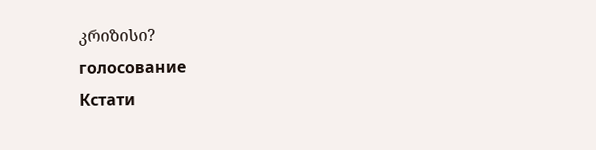კრიზისი?
голосование
Кстати